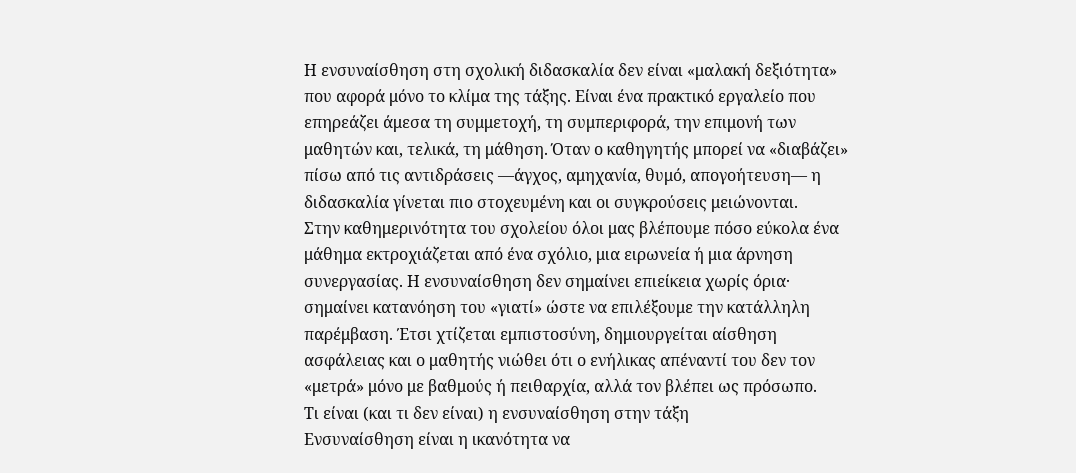Η ενσυναίσθηση στη σχολική διδασκαλία δεν είναι «μαλακή δεξιότητα» που αφορά μόνο το κλίμα της τάξης. Είναι ένα πρακτικό εργαλείο που επηρεάζει άμεσα τη συμμετοχή, τη συμπεριφορά, την επιμονή των μαθητών και, τελικά, τη μάθηση. Όταν ο καθηγητής μπορεί να «διαβάζει» πίσω από τις αντιδράσεις —άγχος, αμηχανία, θυμό, απογοήτευση— η διδασκαλία γίνεται πιο στοχευμένη και οι συγκρούσεις μειώνονται.
Στην καθημερινότητα του σχολείου όλοι μας βλέπουμε πόσο εύκολα ένα μάθημα εκτροχιάζεται από ένα σχόλιο, μια ειρωνεία ή μια άρνηση συνεργασίας. Η ενσυναίσθηση δεν σημαίνει επιείκεια χωρίς όρια· σημαίνει κατανόηση του «γιατί» ώστε να επιλέξουμε την κατάλληλη παρέμβαση. Έτσι χτίζεται εμπιστοσύνη, δημιουργείται αίσθηση ασφάλειας και ο μαθητής νιώθει ότι ο ενήλικας απέναντί του δεν τον «μετρά» μόνο με βαθμούς ή πειθαρχία, αλλά τον βλέπει ως πρόσωπο.
Τι είναι (και τι δεν είναι) η ενσυναίσθηση στην τάξη
Ενσυναίσθηση είναι η ικανότητα να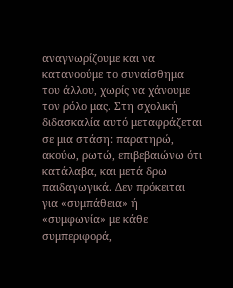αναγνωρίζουμε και να κατανοούμε το συναίσθημα του άλλου, χωρίς να χάνουμε τον ρόλο μας. Στη σχολική διδασκαλία αυτό μεταφράζεται σε μια στάση: παρατηρώ, ακούω, ρωτώ, επιβεβαιώνω ότι κατάλαβα, και μετά δρω παιδαγωγικά. Δεν πρόκειται για «συμπάθεια» ή «συμφωνία» με κάθε συμπεριφορά,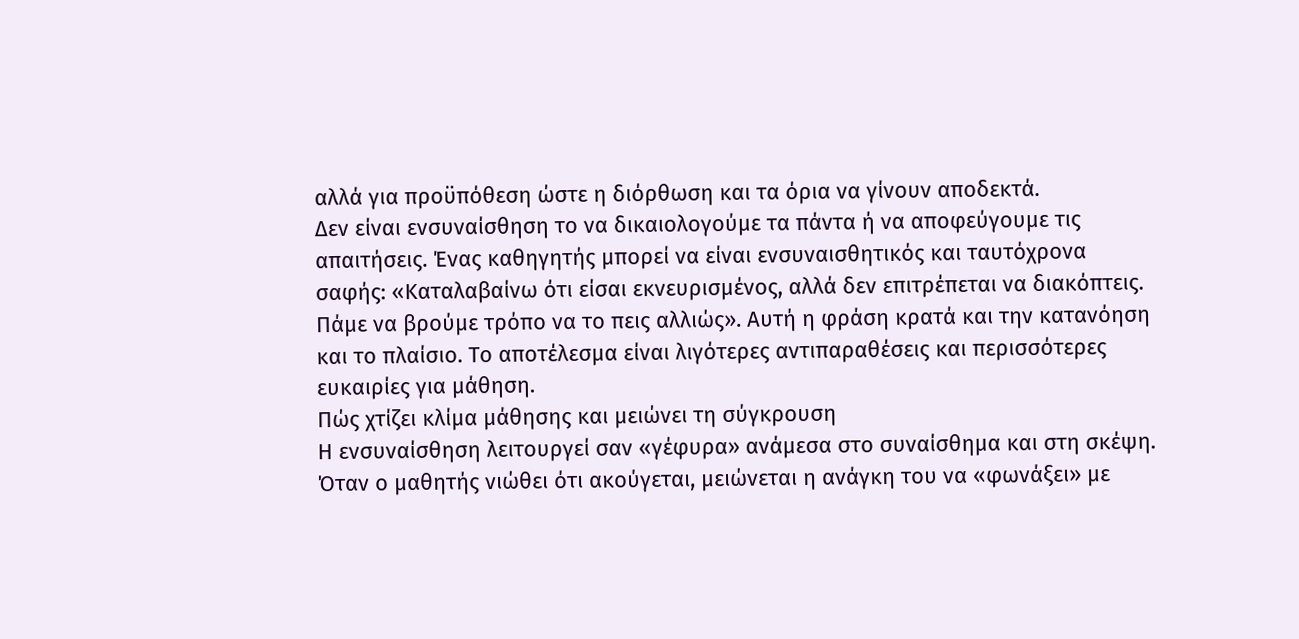αλλά για προϋπόθεση ώστε η διόρθωση και τα όρια να γίνουν αποδεκτά.
Δεν είναι ενσυναίσθηση το να δικαιολογούμε τα πάντα ή να αποφεύγουμε τις απαιτήσεις. Ένας καθηγητής μπορεί να είναι ενσυναισθητικός και ταυτόχρονα σαφής: «Καταλαβαίνω ότι είσαι εκνευρισμένος, αλλά δεν επιτρέπεται να διακόπτεις. Πάμε να βρούμε τρόπο να το πεις αλλιώς». Αυτή η φράση κρατά και την κατανόηση και το πλαίσιο. Το αποτέλεσμα είναι λιγότερες αντιπαραθέσεις και περισσότερες ευκαιρίες για μάθηση.
Πώς χτίζει κλίμα μάθησης και μειώνει τη σύγκρουση
Η ενσυναίσθηση λειτουργεί σαν «γέφυρα» ανάμεσα στο συναίσθημα και στη σκέψη. Όταν ο μαθητής νιώθει ότι ακούγεται, μειώνεται η ανάγκη του να «φωνάξει» με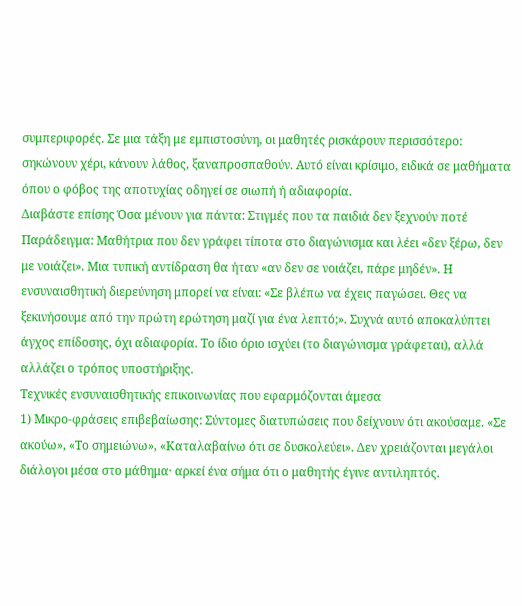συμπεριφορές. Σε μια τάξη με εμπιστοσύνη, οι μαθητές ρισκάρουν περισσότερο: σηκώνουν χέρι, κάνουν λάθος, ξαναπροσπαθούν. Αυτό είναι κρίσιμο, ειδικά σε μαθήματα όπου ο φόβος της αποτυχίας οδηγεί σε σιωπή ή αδιαφορία.
Διαβάστε επίσης Όσα μένουν για πάντα: Στιγμές που τα παιδιά δεν ξεχνούν ποτέ
Παράδειγμα: Μαθήτρια που δεν γράφει τίποτα στο διαγώνισμα και λέει «δεν ξέρω, δεν με νοιάζει». Μια τυπική αντίδραση θα ήταν «αν δεν σε νοιάζει, πάρε μηδέν». Η ενσυναισθητική διερεύνηση μπορεί να είναι: «Σε βλέπω να έχεις παγώσει. Θες να ξεκινήσουμε από την πρώτη ερώτηση μαζί για ένα λεπτό;». Συχνά αυτό αποκαλύπτει άγχος επίδοσης, όχι αδιαφορία. Το ίδιο όριο ισχύει (το διαγώνισμα γράφεται), αλλά αλλάζει ο τρόπος υποστήριξης.
Τεχνικές ενσυναισθητικής επικοινωνίας που εφαρμόζονται άμεσα
1) Μικρο-φράσεις επιβεβαίωσης: Σύντομες διατυπώσεις που δείχνουν ότι ακούσαμε. «Σε ακούω», «Το σημειώνω», «Καταλαβαίνω ότι σε δυσκολεύει». Δεν χρειάζονται μεγάλοι διάλογοι μέσα στο μάθημα· αρκεί ένα σήμα ότι ο μαθητής έγινε αντιληπτός.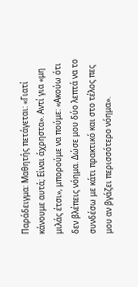Παράδειγμα: Μαθητής πετάγεται: «Γιατί κάνουμε αυτά; Είναι άχρηστα». Αντί για «μη μιλάς έτσι», μπορούμε να πούμε: «Ακούω ότι δεν βλέπεις νόημα. Δώσε μου δύο λεπτά να το συνδέσω με κάτι πρακτικό και στο τέλος πες μου αν βγάζει περισσότερο νόημα».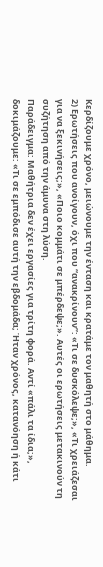Κερδίζουμε χρόνο, μειώνουμε την ένταση και κρατάμε τον μαθητή στο μάθημα.
2) Ερωτήσεις που ανοίγουν, όχι που “ανακρίνουν”: «Τι σε δυσκόλεψε;», «Τι χρειάζεσαι για να ξεκινήσεις;», «Ποιο κομμάτι σε μπέρδεψε;». Αυτές οι ερωτήσεις μετακινούν τη συζήτηση από την άμυνα στη λύση.
Παράδειγμα: Μαθήτρια δεν έχει εργασίες για τρίτη φορά. Αντί «πάλι τα ίδια;», δοκιμάζουμε: «Τι σε εμπόδισε αυτή την εβδομάδα; Ήταν χρόνος, κατανόηση ή κάτι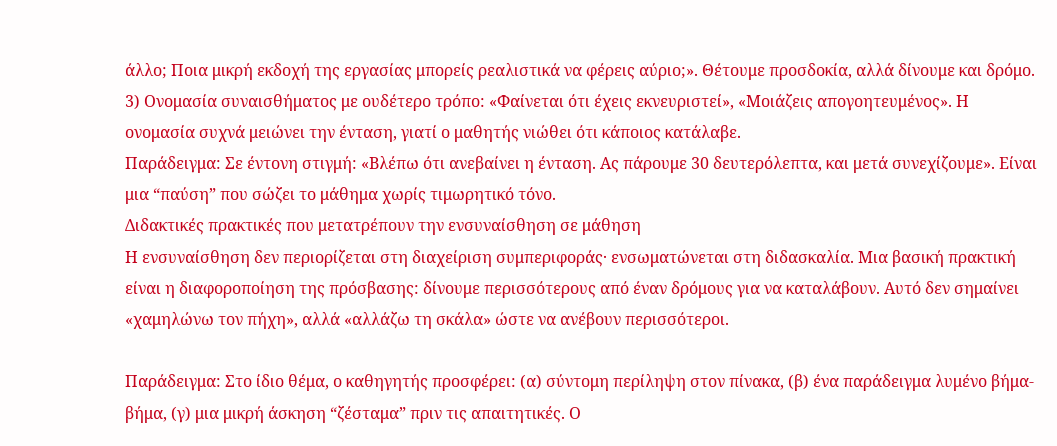άλλο; Ποια μικρή εκδοχή της εργασίας μπορείς ρεαλιστικά να φέρεις αύριο;». Θέτουμε προσδοκία, αλλά δίνουμε και δρόμο.
3) Ονομασία συναισθήματος με ουδέτερο τρόπο: «Φαίνεται ότι έχεις εκνευριστεί», «Μοιάζεις απογοητευμένος». Η ονομασία συχνά μειώνει την ένταση, γιατί ο μαθητής νιώθει ότι κάποιος κατάλαβε.
Παράδειγμα: Σε έντονη στιγμή: «Βλέπω ότι ανεβαίνει η ένταση. Ας πάρουμε 30 δευτερόλεπτα, και μετά συνεχίζουμε». Είναι μια “παύση” που σώζει το μάθημα χωρίς τιμωρητικό τόνο.
Διδακτικές πρακτικές που μετατρέπουν την ενσυναίσθηση σε μάθηση
Η ενσυναίσθηση δεν περιορίζεται στη διαχείριση συμπεριφοράς· ενσωματώνεται στη διδασκαλία. Μια βασική πρακτική είναι η διαφοροποίηση της πρόσβασης: δίνουμε περισσότερους από έναν δρόμους για να καταλάβουν. Αυτό δεν σημαίνει «χαμηλώνω τον πήχη», αλλά «αλλάζω τη σκάλα» ώστε να ανέβουν περισσότεροι.

Παράδειγμα: Στο ίδιο θέμα, ο καθηγητής προσφέρει: (α) σύντομη περίληψη στον πίνακα, (β) ένα παράδειγμα λυμένο βήμα-βήμα, (γ) μια μικρή άσκηση “ζέσταμα” πριν τις απαιτητικές. Ο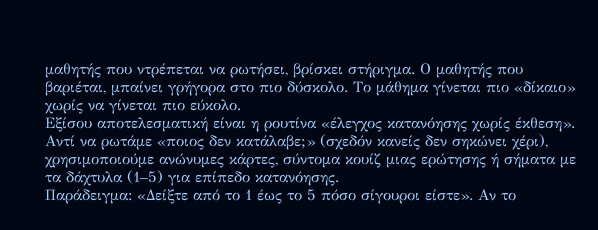μαθητής που ντρέπεται να ρωτήσει, βρίσκει στήριγμα. Ο μαθητής που βαριέται, μπαίνει γρήγορα στο πιο δύσκολο. Το μάθημα γίνεται πιο «δίκαιο» χωρίς να γίνεται πιο εύκολο.
Εξίσου αποτελεσματική είναι η ρουτίνα «έλεγχος κατανόησης χωρίς έκθεση». Αντί να ρωτάμε «ποιος δεν κατάλαβε;» (σχεδόν κανείς δεν σηκώνει χέρι), χρησιμοποιούμε ανώνυμες κάρτες, σύντομα κουίζ μιας ερώτησης ή σήματα με τα δάχτυλα (1–5) για επίπεδο κατανόησης.
Παράδειγμα: «Δείξτε από το 1 έως το 5 πόσο σίγουροι είστε». Αν το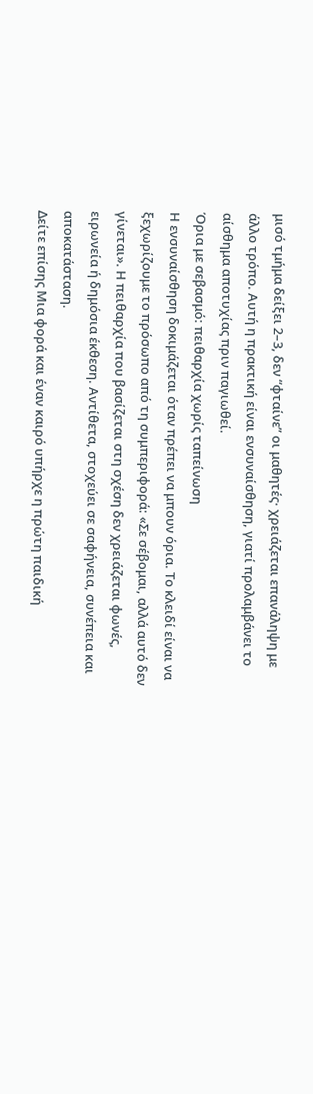μισό τμήμα δείξει 2–3, δεν “φταίνε” οι μαθητές· χρειάζεται επανάληψη με άλλο τρόπο. Αυτή η πρακτική είναι ενσυναίσθηση, γιατί προλαμβάνει το αίσθημα αποτυχίας πριν παγιωθεί.
Όρια με σεβασμό: πειθαρχία χωρίς ταπείνωση
Η ενσυναίσθηση δοκιμάζεται όταν πρέπει να μπουν όρια. Το κλειδί είναι να ξεχωρίζουμε το πρόσωπο από τη συμπεριφορά: «Σε σέβομαι, αλλά αυτό δεν γίνεται». Η πειθαρχία που βασίζεται στη σχέση δεν χρειάζεται φωνές, ειρωνεία ή δημόσια έκθεση. Αντίθετα, στοχεύει σε σαφήνεια, συνέπεια και αποκατάσταση.
Δείτε επίσης Μια φορά και έναν καιρό υπήρχε η πρώτη παιδική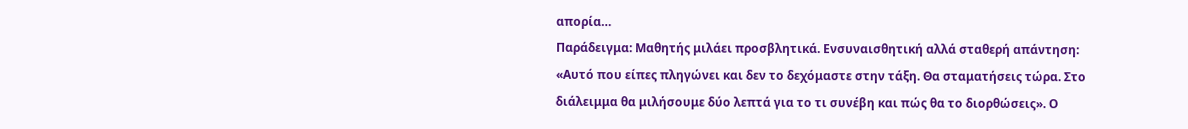απορία…
Παράδειγμα: Μαθητής μιλάει προσβλητικά. Ενσυναισθητική αλλά σταθερή απάντηση: «Αυτό που είπες πληγώνει και δεν το δεχόμαστε στην τάξη. Θα σταματήσεις τώρα. Στο διάλειμμα θα μιλήσουμε δύο λεπτά για το τι συνέβη και πώς θα το διορθώσεις». Ο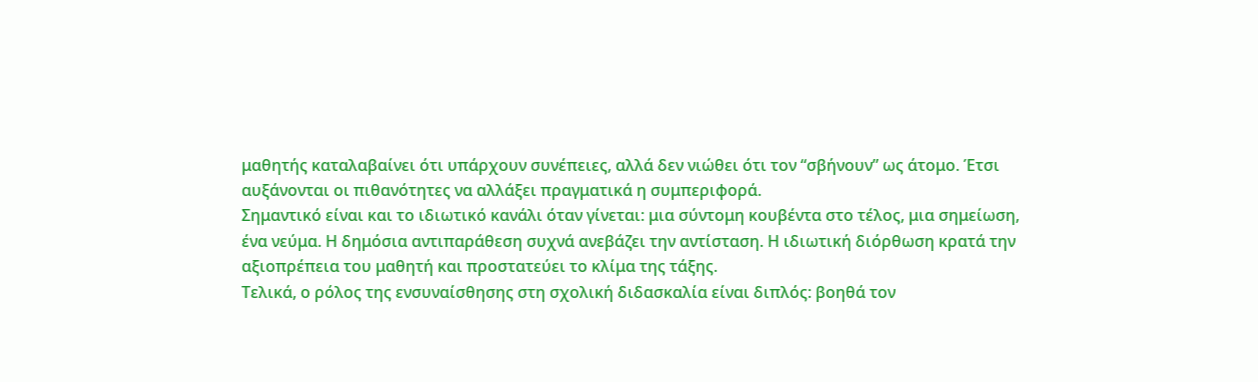μαθητής καταλαβαίνει ότι υπάρχουν συνέπειες, αλλά δεν νιώθει ότι τον “σβήνουν” ως άτομο. Έτσι αυξάνονται οι πιθανότητες να αλλάξει πραγματικά η συμπεριφορά.
Σημαντικό είναι και το ιδιωτικό κανάλι όταν γίνεται: μια σύντομη κουβέντα στο τέλος, μια σημείωση, ένα νεύμα. Η δημόσια αντιπαράθεση συχνά ανεβάζει την αντίσταση. Η ιδιωτική διόρθωση κρατά την αξιοπρέπεια του μαθητή και προστατεύει το κλίμα της τάξης.
Τελικά, ο ρόλος της ενσυναίσθησης στη σχολική διδασκαλία είναι διπλός: βοηθά τον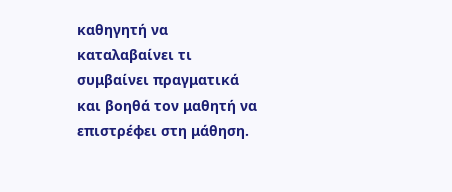καθηγητή να καταλαβαίνει τι συμβαίνει πραγματικά και βοηθά τον μαθητή να επιστρέφει στη μάθηση.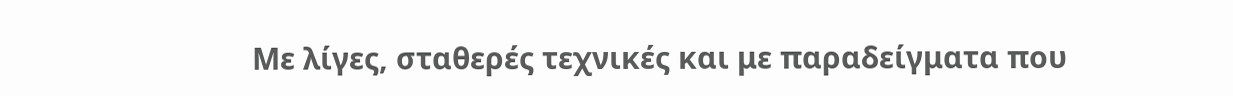Με λίγες, σταθερές τεχνικές και με παραδείγματα που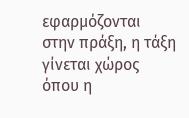εφαρμόζονται στην πράξη, η τάξη γίνεται χώρος όπου η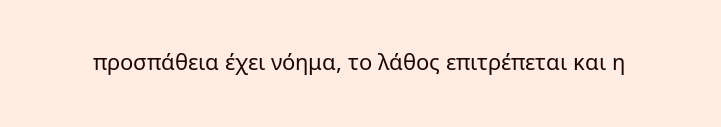προσπάθεια έχει νόημα, το λάθος επιτρέπεται και η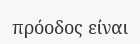πρόοδος είναι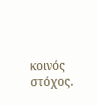κοινός στόχος.